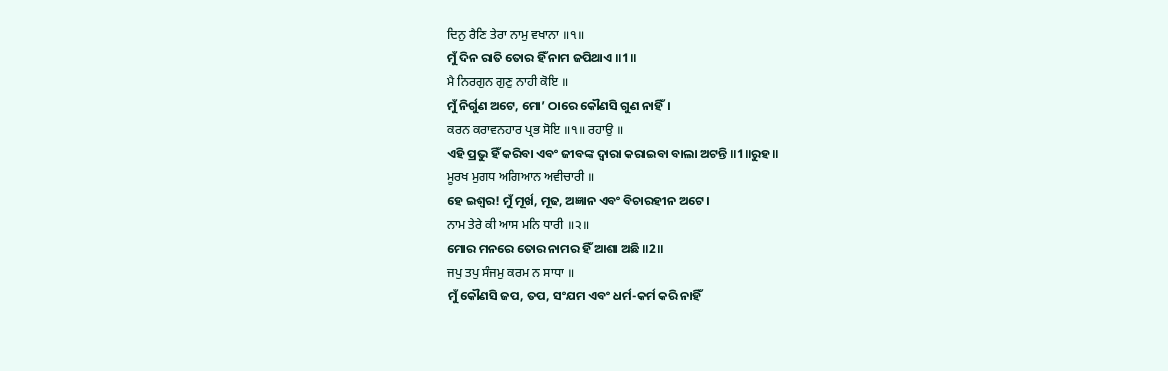ਦਿਨੁ ਰੈਣਿ ਤੇਰਾ ਨਾਮੁ ਵਖਾਨਾ ॥੧॥
ମୁଁ ଦିନ ରାତି ତୋର ହିଁ ନାମ ଜପିଥାଏ ॥1॥
ਮੈ ਨਿਰਗੁਨ ਗੁਣੁ ਨਾਹੀ ਕੋਇ ॥
ମୁଁ ନିର୍ଗୁଣ ଅଟେ, ମୋ’ ଠାରେ କୌଣସି ଗୁଣ ନାହିଁ।
ਕਰਨ ਕਰਾਵਨਹਾਰ ਪ੍ਰਭ ਸੋਇ ॥੧॥ ਰਹਾਉ ॥
ଏହି ପ୍ରଭୁ ହିଁ କରିବା ଏବଂ ଜୀବଙ୍କ ଦ୍ଵାରା କରାଇବା ବାଲା ଅଟନ୍ତି ॥1॥ରୁହ॥
ਮੂਰਖ ਮੁਗਧ ਅਗਿਆਨ ਅਵੀਚਾਰੀ ॥
ହେ ଇଶ୍ଵର! ମୁଁ ମୂର୍ଖ, ମୂଢ, ଅଜ୍ଞାନ ଏବଂ ବିଚାରହୀନ ଅଟେ।
ਨਾਮ ਤੇਰੇ ਕੀ ਆਸ ਮਨਿ ਧਾਰੀ ॥੨॥
ମୋର ମନରେ ତୋର ନାମର ହିଁ ଆଶା ଅଛି ॥2॥
ਜਪੁ ਤਪੁ ਸੰਜਮੁ ਕਰਮ ਨ ਸਾਧਾ ॥
ମୁଁ କୌଣସି ଜପ, ତପ, ସଂଯମ ଏବଂ ଧର୍ମ-କର୍ମ କରି ନାହିଁ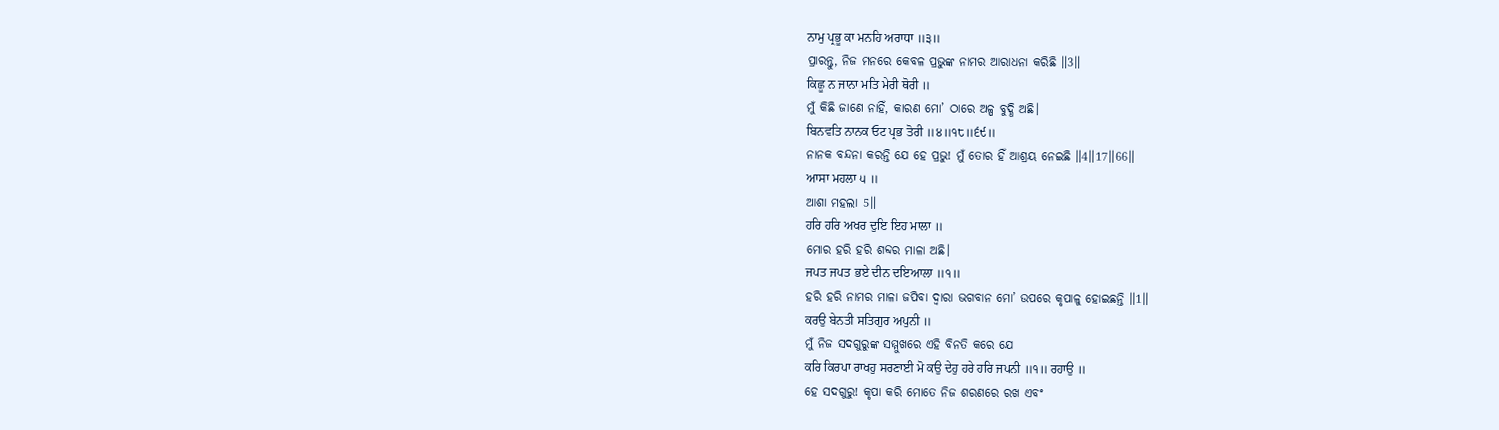ਨਾਮੁ ਪ੍ਰਭੂ ਕਾ ਮਨਹਿ ਅਰਾਧਾ ॥੩॥
ପ୍ରାରନ୍ତୁ, ନିଜ ମନରେ କେବଳ ପ୍ରଭୁଙ୍କ ନାମର ଆରାଧନା କରିଛି ॥3॥
ਕਿਛੂ ਨ ਜਾਨਾ ਮਤਿ ਮੇਰੀ ਥੋਰੀ ॥
ମୁଁ କିଛି ଜାଣେ ନାହିଁ, କାରଣ ମୋ’ ଠାରେ ଅଳ୍ପ ବୁଦ୍ଧି ଅଛି।
ਬਿਨਵਤਿ ਨਾਨਕ ਓਟ ਪ੍ਰਭ ਤੋਰੀ ॥੪॥੧੮॥੬੯॥
ନାନକ ବନ୍ଦନା କରନ୍ତି ଯେ ହେ ପ୍ରଭୁ! ମୁଁ ତୋର ହିଁ ଆଶ୍ରୟ ନେଇଛି ॥4॥17॥66॥
ਆਸਾ ਮਹਲਾ ੫ ॥
ଆଶା ମହଲା 5॥
ਹਰਿ ਹਰਿ ਅਖਰ ਦੁਇ ਇਹ ਮਾਲਾ ॥
ମୋର ହରି ହରି ଶବ୍ଦର ମାଳା ଅଛି।
ਜਪਤ ਜਪਤ ਭਏ ਦੀਨ ਦਇਆਲਾ ॥੧॥
ହରି ହରି ନାମର ମାଳା ଜପିବା ଦ୍ଵାରା ଭଗବାନ ମୋ’ ଉପରେ କୃପାଳୁ ହୋଇଛନ୍ତି ॥1॥
ਕਰਉ ਬੇਨਤੀ ਸਤਿਗੁਰ ਅਪੁਨੀ ॥
ମୁଁ ନିଜ ସଦଗୁରୁଙ୍କ ସମ୍ମୁଖରେ ଏହି ବିନତି କରେ ଯେ
ਕਰਿ ਕਿਰਪਾ ਰਾਖਹੁ ਸਰਣਾਈ ਮੋ ਕਉ ਦੇਹੁ ਹਰੇ ਹਰਿ ਜਪਨੀ ॥੧॥ ਰਹਾਉ ॥
ହେ ସଦଗୁରୁ! କୃପା କରି ମୋତେ ନିଜ ଶରଣରେ ରଖ ଏବଂ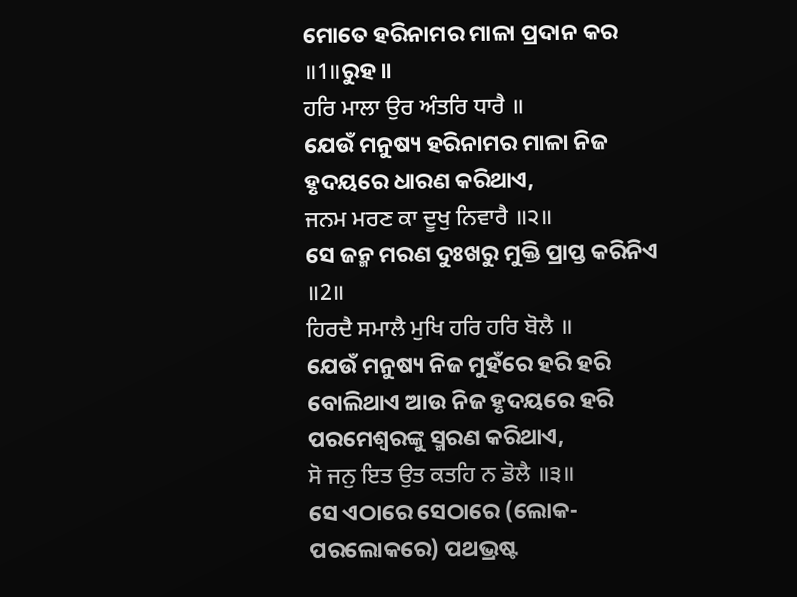ମୋତେ ହରିନାମର ମାଳା ପ୍ରଦାନ କର ॥1॥ରୁହ॥
ਹਰਿ ਮਾਲਾ ਉਰ ਅੰਤਰਿ ਧਾਰੈ ॥
ଯେଉଁ ମନୁଷ୍ୟ ହରିନାମର ମାଳା ନିଜ ହୃଦୟରେ ଧାରଣ କରିଥାଏ,
ਜਨਮ ਮਰਣ ਕਾ ਦੂਖੁ ਨਿਵਾਰੈ ॥੨॥
ସେ ଜନ୍ମ ମରଣ ଦୁଃଖରୁ ମୁକ୍ତି ପ୍ରାପ୍ତ କରିନିଏ ॥2॥
ਹਿਰਦੈ ਸਮਾਲੈ ਮੁਖਿ ਹਰਿ ਹਰਿ ਬੋਲੈ ॥
ଯେଉଁ ମନୁଷ୍ୟ ନିଜ ମୁହଁରେ ହରି ହରି ବୋଲିଥାଏ ଆଉ ନିଜ ହୃଦୟରେ ହରି ପରମେଶ୍ଵରଙ୍କୁ ସ୍ମରଣ କରିଥାଏ,
ਸੋ ਜਨੁ ਇਤ ਉਤ ਕਤਹਿ ਨ ਡੋਲੈ ॥੩॥
ସେ ଏଠାରେ ସେଠାରେ (ଲୋକ- ପରଲୋକରେ) ପଥଭ୍ରଷ୍ଟ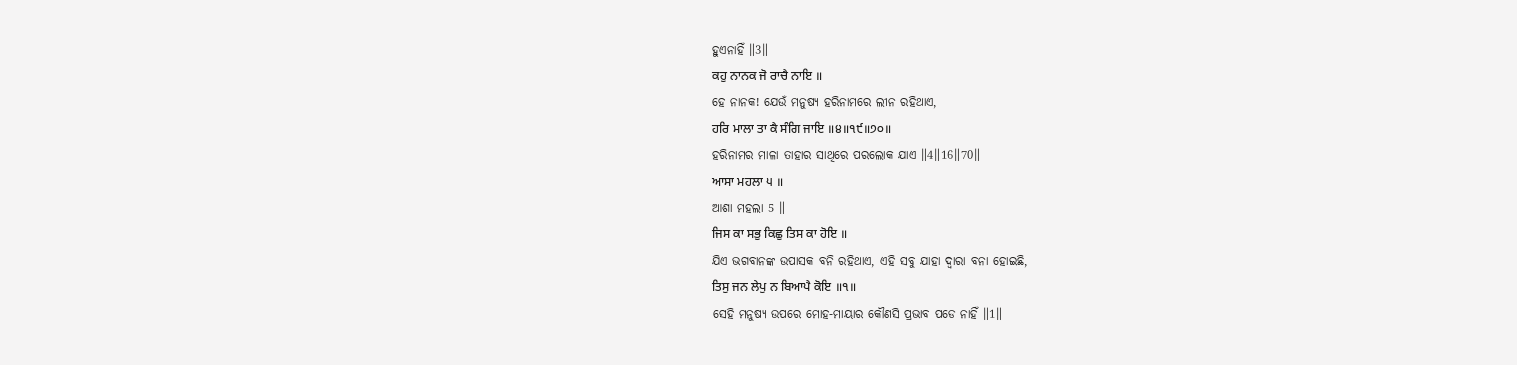ହୁଏନାହିଁ ॥3॥
ਕਹੁ ਨਾਨਕ ਜੋ ਰਾਚੈ ਨਾਇ ॥
ହେ ନାନକ! ଯେଉଁ ମନୁଷ୍ୟ ହରିନାମରେ ଲୀନ ରହିଥାଏ,
ਹਰਿ ਮਾਲਾ ਤਾ ਕੈ ਸੰਗਿ ਜਾਇ ॥੪॥੧੯॥੭੦॥
ହରିନାମର ମାଳା ତାହାର ସାଥିରେ ପରଲୋକ ଯାଏ ॥4॥16॥70॥
ਆਸਾ ਮਹਲਾ ੫ ॥
ଆଶା ମହଲା 5 ॥
ਜਿਸ ਕਾ ਸਭੁ ਕਿਛੁ ਤਿਸ ਕਾ ਹੋਇ ॥
ଯିଏ ଭଗବାନଙ୍କ ଉପାସକ ବନି ରହିଥାଏ, ଏହି ସବୁ ଯାହା ଦ୍ଵାରା ବନା ହୋଇଛି,
ਤਿਸੁ ਜਨ ਲੇਪੁ ਨ ਬਿਆਪੈ ਕੋਇ ॥੧॥
ସେହି ମନୁଷ୍ୟ ଉପରେ ମୋହ-ମାୟାର କୌଣସି ପ୍ରଭାବ ପଡେ ନାହିଁ ॥1॥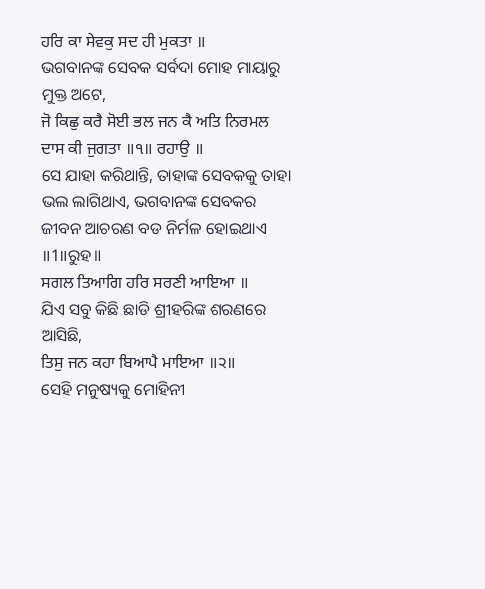ਹਰਿ ਕਾ ਸੇਵਕੁ ਸਦ ਹੀ ਮੁਕਤਾ ॥
ଭଗବାନଙ୍କ ସେବକ ସର୍ବଦା ମୋହ ମାୟାରୁ ମୁକ୍ତ ଅଟେ,
ਜੋ ਕਿਛੁ ਕਰੈ ਸੋਈ ਭਲ ਜਨ ਕੈ ਅਤਿ ਨਿਰਮਲ ਦਾਸ ਕੀ ਜੁਗਤਾ ॥੧॥ ਰਹਾਉ ॥
ସେ ଯାହା କରିଥାନ୍ତି, ତାହାଙ୍କ ସେବକକୁ ତାହା ଭଲ ଲାଗିଥାଏ, ଭଗବାନଙ୍କ ସେବକର ଜୀବନ ଆଚରଣ ବଡ ନିର୍ମଳ ହୋଇଥାଏ ॥1॥ରୁହ॥
ਸਗਲ ਤਿਆਗਿ ਹਰਿ ਸਰਣੀ ਆਇਆ ॥
ଯିଏ ସବୁ କିଛି ଛାଡି ଶ୍ରୀହରିଙ୍କ ଶରଣରେ ଆସିଛି,
ਤਿਸੁ ਜਨ ਕਹਾ ਬਿਆਪੈ ਮਾਇਆ ॥੨॥
ସେହି ମନୁଷ୍ୟକୁ ମୋହିନୀ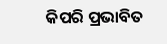କିପରି ପ୍ରଭାବିତ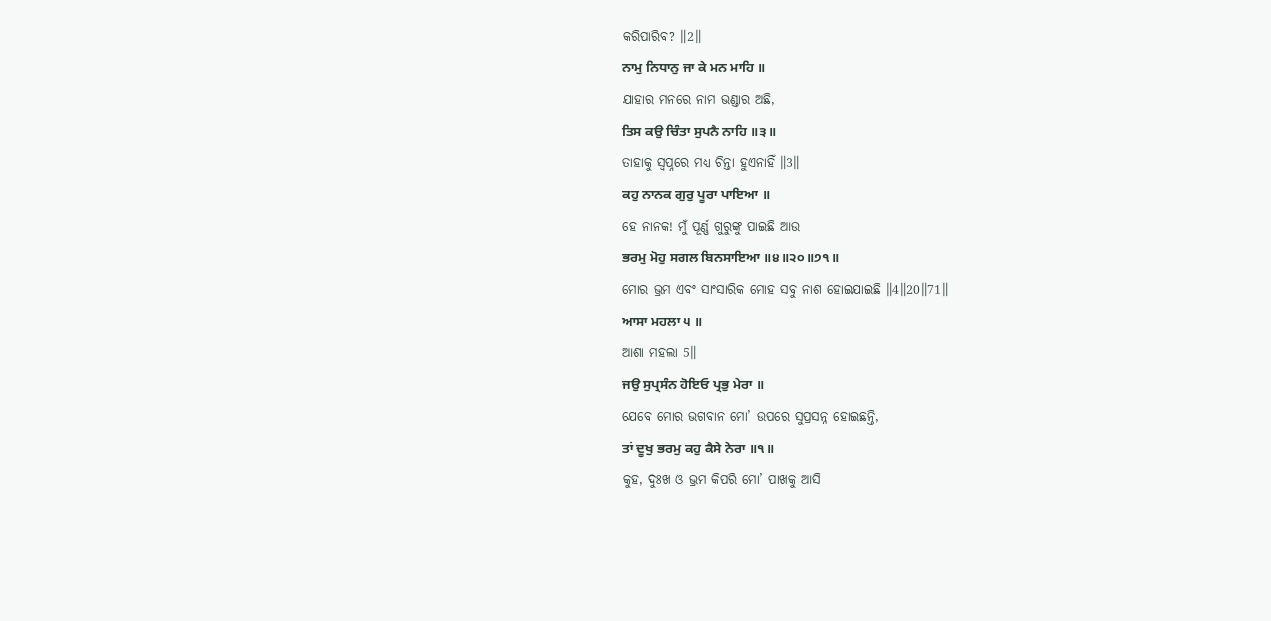କରିପାରିବ? ॥2॥
ਨਾਮੁ ਨਿਧਾਨੁ ਜਾ ਕੇ ਮਨ ਮਾਹਿ ॥
ଯାହାର ମନରେ ନାମ ଭଣ୍ଡାର ଅଛି,
ਤਿਸ ਕਉ ਚਿੰਤਾ ਸੁਪਨੈ ਨਾਹਿ ॥੩॥
ତାହାକୁ ସ୍ଵପ୍ନରେ ମଧ୍ୟ ଚିନ୍ତା ହୁଏନାହିଁ ॥3॥
ਕਹੁ ਨਾਨਕ ਗੁਰੁ ਪੂਰਾ ਪਾਇਆ ॥
ହେ ନାନକ! ମୁଁ ପୂର୍ଣ୍ଣ ଗୁରୁଙ୍କୁ ପାଇଛି ଆଉ
ਭਰਮੁ ਮੋਹੁ ਸਗਲ ਬਿਨਸਾਇਆ ॥੪॥੨੦॥੭੧॥
ମୋର ଭ୍ରମ ଏବଂ ସାଂସାରିକ ମୋହ ସବୁ ନାଶ ହୋଇଯାଇଛି ॥4॥20॥71॥
ਆਸਾ ਮਹਲਾ ੫ ॥
ଆଶା ମହଲା 5॥
ਜਉ ਸੁਪ੍ਰਸੰਨ ਹੋਇਓ ਪ੍ਰਭੁ ਮੇਰਾ ॥
ଯେବେ ମୋର ଭଗବାନ ମୋ’ ଉପରେ ସୁପ୍ରସନ୍ନ ହୋଇଛନ୍ତି,
ਤਾਂ ਦੂਖੁ ਭਰਮੁ ਕਹੁ ਕੈਸੇ ਨੇਰਾ ॥੧॥
କୁହ, ଦୁଃଖ ଓ ଭ୍ରମ କିପରି ମୋ’ ପାଖକୁ ଆସି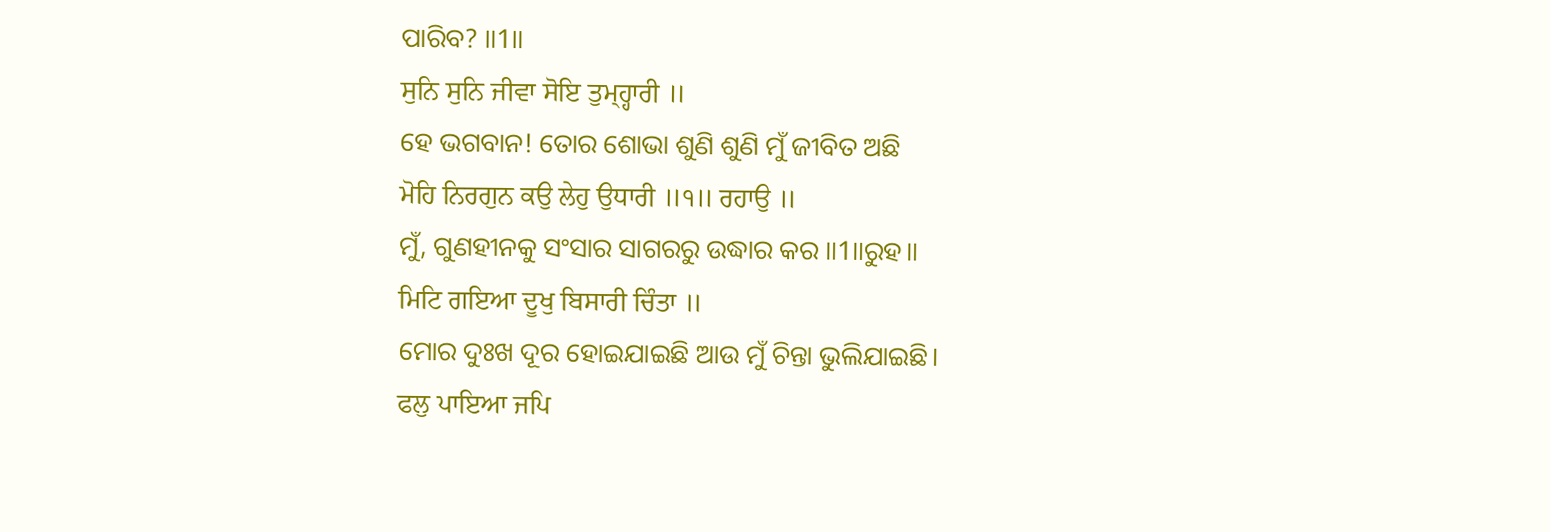ପାରିବ? ॥1॥
ਸੁਨਿ ਸੁਨਿ ਜੀਵਾ ਸੋਇ ਤੁਮ੍ਹ੍ਹਾਰੀ ॥
ହେ ଭଗବାନ! ତୋର ଶୋଭା ଶୁଣି ଶୁଣି ମୁଁ ଜୀବିତ ଅଛି
ਮੋਹਿ ਨਿਰਗੁਨ ਕਉ ਲੇਹੁ ਉਧਾਰੀ ॥੧॥ ਰਹਾਉ ॥
ମୁଁ, ଗୁଣହୀନକୁ ସଂସାର ସାଗରରୁ ଉଦ୍ଧାର କର ॥1॥ରୁହ॥
ਮਿਟਿ ਗਇਆ ਦੂਖੁ ਬਿਸਾਰੀ ਚਿੰਤਾ ॥
ମୋର ଦୁଃଖ ଦୂର ହୋଇଯାଇଛି ଆଉ ମୁଁ ଚିନ୍ତା ଭୁଲିଯାଇଛି।
ਫਲੁ ਪਾਇਆ ਜਪਿ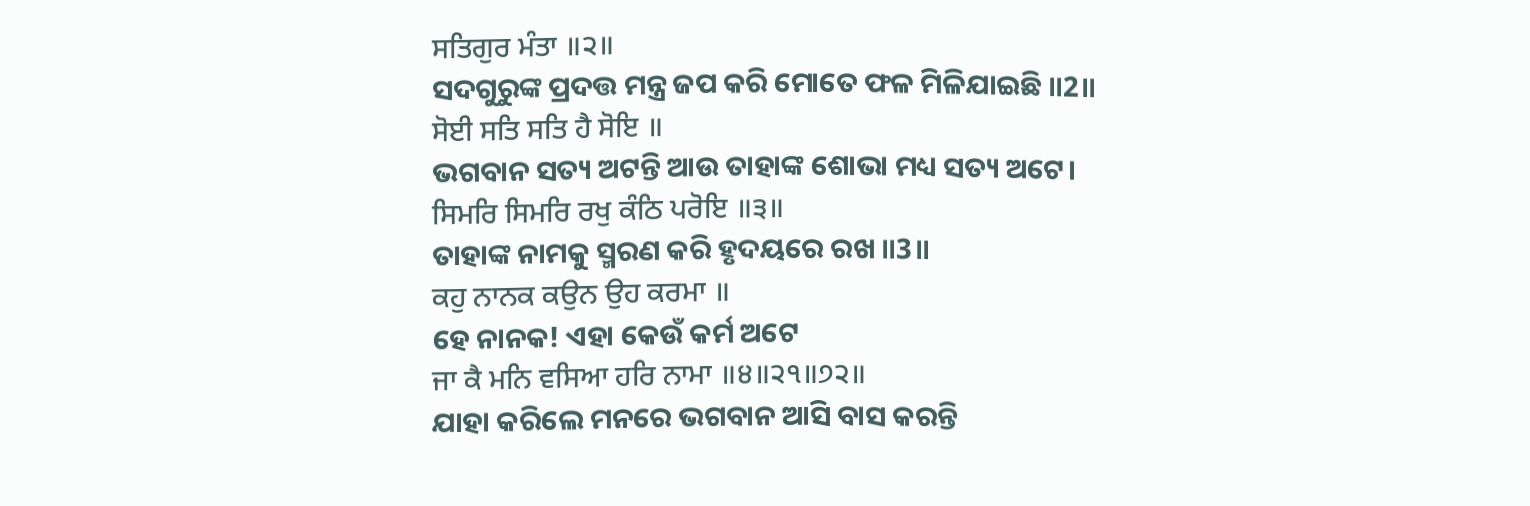ਸਤਿਗੁਰ ਮੰਤਾ ॥੨॥
ସଦଗୁରୁଙ୍କ ପ୍ରଦତ୍ତ ମନ୍ତ୍ର ଜପ କରି ମୋତେ ଫଳ ମିଳିଯାଇଛି ॥2॥
ਸੋਈ ਸਤਿ ਸਤਿ ਹੈ ਸੋਇ ॥
ଭଗବାନ ସତ୍ୟ ଅଟନ୍ତି ଆଉ ତାହାଙ୍କ ଶୋଭା ମଧ୍ୟ ସତ୍ୟ ଅଟେ।
ਸਿਮਰਿ ਸਿਮਰਿ ਰਖੁ ਕੰਠਿ ਪਰੋਇ ॥੩॥
ତାହାଙ୍କ ନାମକୁ ସ୍ମରଣ କରି ହୃଦୟରେ ରଖ ॥3॥
ਕਹੁ ਨਾਨਕ ਕਉਨ ਉਹ ਕਰਮਾ ॥
ହେ ନାନକ! ଏହା କେଉଁ କର୍ମ ଅଟେ
ਜਾ ਕੈ ਮਨਿ ਵਸਿਆ ਹਰਿ ਨਾਮਾ ॥੪॥੨੧॥੭੨॥
ଯାହା କରିଲେ ମନରେ ଭଗବାନ ଆସି ବାସ କରନ୍ତି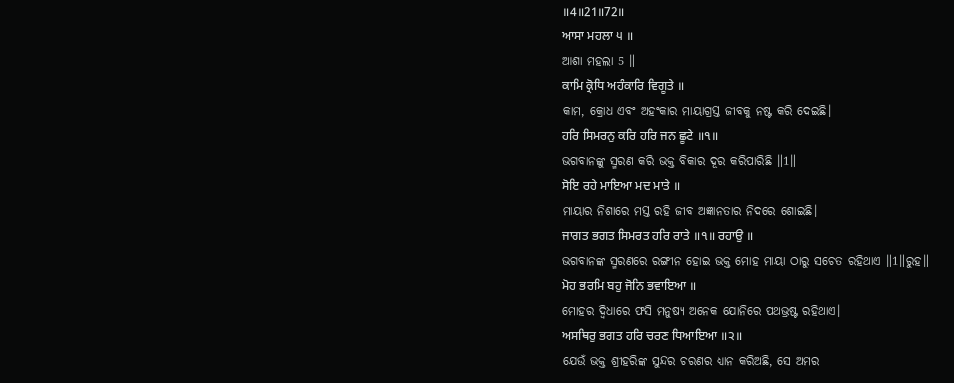॥4॥21॥72॥
ਆਸਾ ਮਹਲਾ ੫ ॥
ଆଶା ମହଲା 5 ॥
ਕਾਮਿ ਕ੍ਰੋਧਿ ਅਹੰਕਾਰਿ ਵਿਗੂਤੇ ॥
କାମ, କ୍ରୋଧ ଏବଂ ଅହଂକାର ମାୟାଗ୍ରସ୍ତ ଜୀବକୁ ନଷ୍ଟ କରି ଦେଇଛି।
ਹਰਿ ਸਿਮਰਨੁ ਕਰਿ ਹਰਿ ਜਨ ਛੂਟੇ ॥੧॥
ଭଗବାନଙ୍କୁ ସ୍ମରଣ କରି ଭକ୍ତ ବିକାର ଦୂର କରିପାରିଛି ॥1॥
ਸੋਇ ਰਹੇ ਮਾਇਆ ਮਦ ਮਾਤੇ ॥
ମାୟାର ନିଶାରେ ମସ୍ତ ରହି ଜୀବ ଅଜ୍ଞାନତାର ନିଦରେ ଶୋଇଛି।
ਜਾਗਤ ਭਗਤ ਸਿਮਰਤ ਹਰਿ ਰਾਤੇ ॥੧॥ ਰਹਾਉ ॥
ଭଗବାନଙ୍କ ସ୍ମରଣରେ ରଙ୍ଗୀନ ହୋଇ ଭକ୍ତ ମୋହ ମାୟା ଠାରୁ ସଚେତ ରହିଥାଏ ॥1॥ରୁହ॥
ਮੋਹ ਭਰਮਿ ਬਹੁ ਜੋਨਿ ਭਵਾਇਆ ॥
ମୋହର ଦ୍ଵିଧାରେ ଫସି ମନୁଷ୍ୟ ଅନେକ ଯୋନିରେ ପଥଭ୍ରଷ୍ଟ ରହିଥାଏ।
ਅਸਥਿਰੁ ਭਗਤ ਹਰਿ ਚਰਣ ਧਿਆਇਆ ॥੨॥
ଯେଉଁ ଭକ୍ତ ଶ୍ରୀହରିଙ୍କ ସୁନ୍ଦର ଚରଣର ଧ୍ୟାନ କରିଅଛି, ସେ ଅମର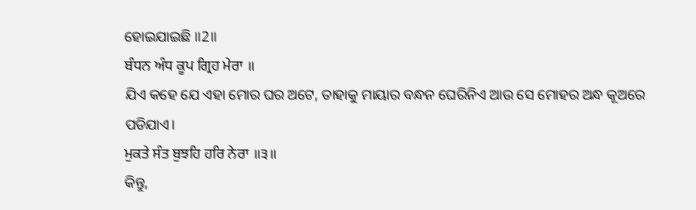ହୋଇଯାଇଛି ॥2॥
ਬੰਧਨ ਅੰਧ ਕੂਪ ਗ੍ਰਿਹ ਮੇਰਾ ॥
ଯିଏ କହେ ଯେ ଏହା ମୋର ଘର ଅଟେ, ତାହାକୁ ମାୟାର ବନ୍ଧନ ଘେରିନିଏ ଆଉ ସେ ମୋହର ଅନ୍ଧ କୂଅରେ ପଡିଯାଏ।
ਮੁਕਤੇ ਸੰਤ ਬੁਝਹਿ ਹਰਿ ਨੇਰਾ ॥੩॥
କିନ୍ତୁ,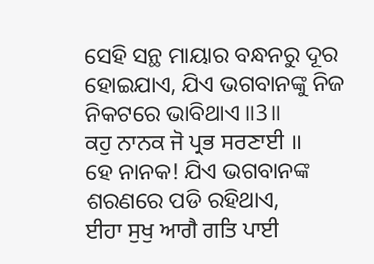ସେହି ସନ୍ଥ ମାୟାର ବନ୍ଧନରୁ ଦୂର ହୋଇଯାଏ, ଯିଏ ଭଗବାନଙ୍କୁ ନିଜ ନିକଟରେ ଭାବିଥାଏ ॥3॥
ਕਹੁ ਨਾਨਕ ਜੋ ਪ੍ਰਭ ਸਰਣਾਈ ॥
ହେ ନାନକ! ଯିଏ ଭଗବାନଙ୍କ ଶରଣରେ ପଡି ରହିଥାଏ,
ਈਹਾ ਸੁਖੁ ਆਗੈ ਗਤਿ ਪਾਈ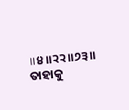॥੪॥੨੨॥੭੩॥
ତାହାକୁ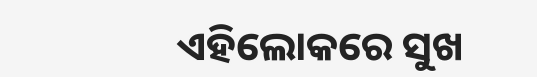ଏହିଲୋକରେ ସୁଖ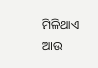ମିଳିଥାଏ ଆଉ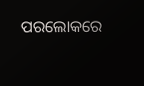ପରଲୋକରେ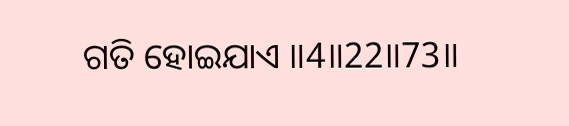ଗତି ହୋଇଯାଏ ॥4॥22॥73॥